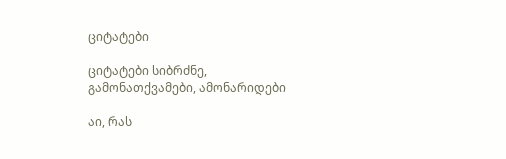ციტატები

ციტატები სიბრძნე, გამონათქვამები, ამონარიდები

აი, რას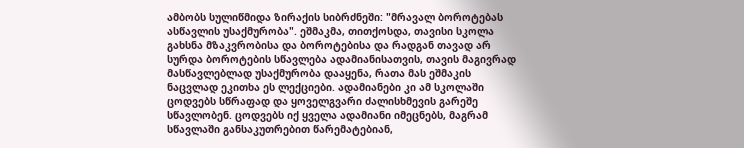ამბობს სულიწმიდა ზირაქის სიბრძნეში: "მრავალ ბოროტებას ასწავლის უსაქმურობა". ეშმაკმა, თითქოსდა, თავისი სკოლა გახსნა მზაკვრობისა და ბოროტებისა და რადგან თავად არ სურდა ბოროტების სწავლება ადამიანისათვის, თავის მაგივრად მასწავლებლად უსაქმურობა დააყენა, რათა მას ეშმაკის ნაცვლად ეკითხა ეს ლექციები. ადამიანები კი ამ სკოლაში ცოდვებს სწრაფად და ყოველგვარი ძალისხმევის გარეშე სწავლობენ. ცოდვებს იქ ყველა ადამიანი იმეცნებს, მაგრამ სწავლაში განსაკუთრებით წარემატებიან,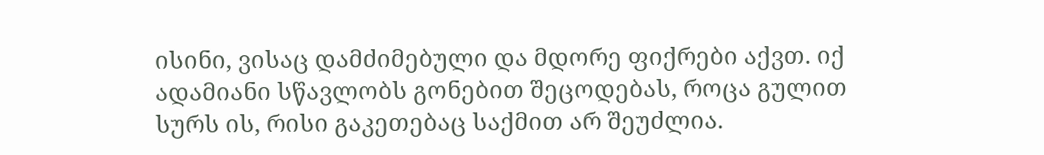ისინი, ვისაც დამძიმებული და მდორე ფიქრები აქვთ. იქ ადამიანი სწავლობს გონებით შეცოდებას, როცა გულით სურს ის, რისი გაკეთებაც საქმით არ შეუძლია.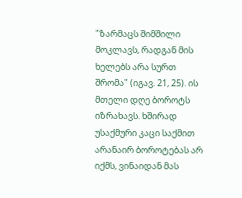"ზარმაცს შიმშილი მოკლავს, რადგან მის ხელებს არა სურთ შრომა" (იგავ. 21, 25). ის მთელი დღე ბოროტს იზრახავს. ხშირად უსაქმური კაცი საქმით არანაირ ბოროტებას არ იქმს, ვინაიდან მას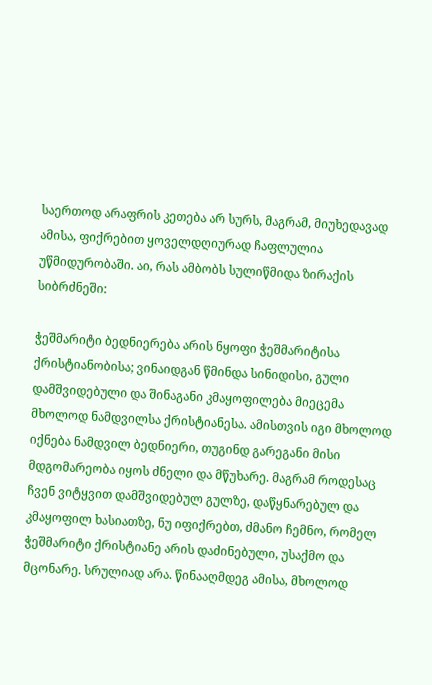საერთოდ არაფრის კეთება არ სურს, მაგრამ, მიუხედავად ამისა, ფიქრებით ყოველდღიურად ჩაფლულია უწმიდურობაში. აი, რას ამბობს სულიწმიდა ზირაქის სიბრძნეში:

ჭეშმარიტი ბედნიერება არის ნყოფი ჭეშმარიტისა ქრისტიანობისა; ვინაიდგან წმინდა სინიდისი, გული დამშვიდებული და შინაგანი კმაყოფილება მიეცემა მხოლოდ ნამდვილსა ქრისტიანესა. ამისთვის იგი მხოლოდ იქნება ნამდვილ ბედნიერი, თუგინდ გარეგანი მისი მდგომარეობა იყოს ძნელი და მწუხარე. მაგრამ როდესაც ჩვენ ვიტყვით დამშვიდებულ გულზე, დაწყნარებულ და კმაყოფილ ხასიათზე, ნუ იფიქრებთ, ძმანო ჩემნო, რომელ ჭეშმარიტი ქრისტიანე არის დაძინებული, უსაქმო და მცონარე. სრულიად არა. წინააღმდეგ ამისა, მხოლოდ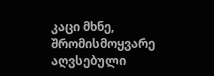კაცი მხნე, შრომისმოყვარე აღვსებული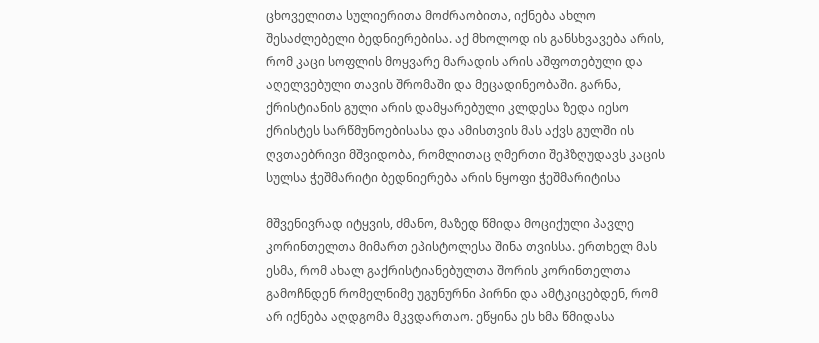ცხოველითა სულიერითა მოძრაობითა, იქნება ახლო შესაძლებელი ბედნიერებისა. აქ მხოლოდ ის განსხვავება არის, რომ კაცი სოფლის მოყვარე მარადის არის აშფოთებული და აღელვებული თავის შრომაში და მეცადინეობაში. გარნა, ქრისტიანის გული არის დამყარებული კლდესა ზედა იესო ქრისტეს სარწმუნოებისასა და ამისთვის მას აქვს გულში ის ღვთაებრივი მშვიდობა, რომლითაც ღმერთი შეჰზღუდავს კაცის სულსა ჭეშმარიტი ბედნიერება არის ნყოფი ჭეშმარიტისა

მშვენივრად იტყვის, ძმანო, მაზედ წმიდა მოციქული პავლე კორინთელთა მიმართ ეპისტოლესა შინა თვისსა. ერთხელ მას ესმა, რომ ახალ გაქრისტიანებულთა შორის კორინთელთა გამოჩნდენ რომელნიმე უგუნურნი პირნი და ამტკიცებდენ, რომ არ იქნება აღდგომა მკვდართაო. ეწყინა ეს ხმა წმიდასა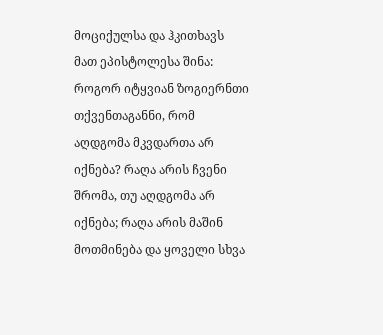მოციქულსა და ჰკითხავს მათ ეპისტოლესა შინა: როგორ იტყვიან ზოგიერნთი თქვენთაგანნი, რომ აღდგომა მკვდართა არ იქნება? რაღა არის ჩვენი შრომა, თუ აღდგომა არ იქნება; რაღა არის მაშინ მოთმინება და ყოველი სხვა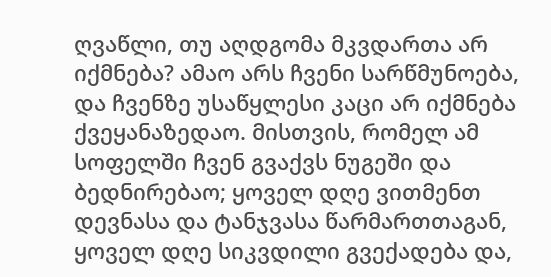ღვაწლი, თუ აღდგომა მკვდართა არ იქმნება? ამაო არს ჩვენი სარწმუნოება, და ჩვენზე უსაწყლესი კაცი არ იქმნება ქვეყანაზედაო. მისთვის, რომელ ამ სოფელში ჩვენ გვაქვს ნუგეში და ბედნირებაო; ყოველ დღე ვითმენთ დევნასა და ტანჯვასა წარმართთაგან, ყოველ დღე სიკვდილი გვექადება და,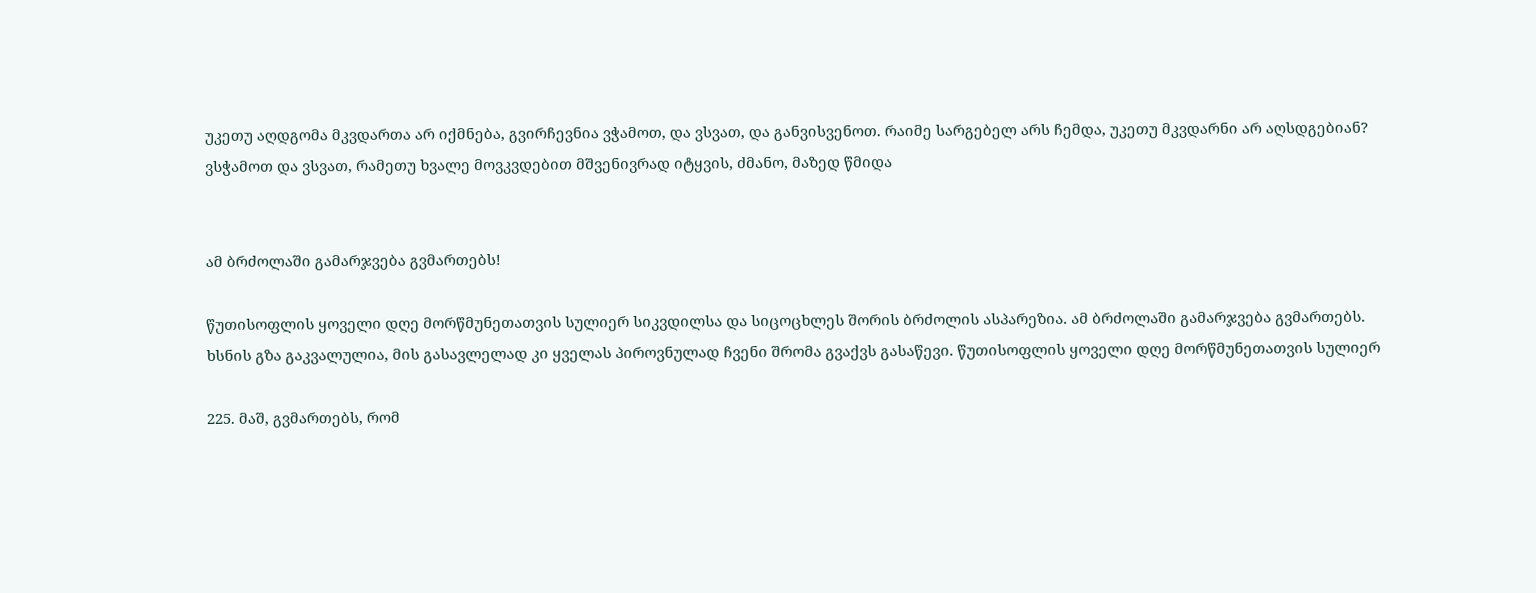უკეთუ აღდგომა მკვდართა არ იქმნება, გვირჩევნია ვჭამოთ, და ვსვათ, და განვისვენოთ. რაიმე სარგებელ არს ჩემდა, უკეთუ მკვდარნი არ აღსდგებიან? ვსჭამოთ და ვსვათ, რამეთუ ხვალე მოვკვდებით მშვენივრად იტყვის, ძმანო, მაზედ წმიდა


ამ ბრძოლაში გამარჯვება გვმართებს!

წუთისოფლის ყოველი დღე მორწმუნეთათვის სულიერ სიკვდილსა და სიცოცხლეს შორის ბრძოლის ასპარეზია. ამ ბრძოლაში გამარჯვება გვმართებს. ხსნის გზა გაკვალულია, მის გასავლელად კი ყველას პიროვნულად ჩვენი შრომა გვაქვს გასაწევი. წუთისოფლის ყოველი დღე მორწმუნეთათვის სულიერ

225. მაშ, გვმართებს, რომ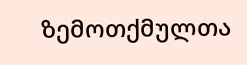ზემოთქმულთა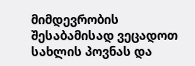მიმდევრობის შესაბამისად ვეცადოთ სახლის პოვნას და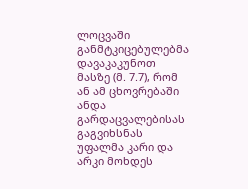ლოცვაში განმტკიცებულებმა დავაკაკუნოთ მასზე (მ. 7.7), რომ ან ამ ცხოვრებაში ანდა გარდაცვალებისას გაგვიხსნას უფალმა კარი და არკი მოხდეს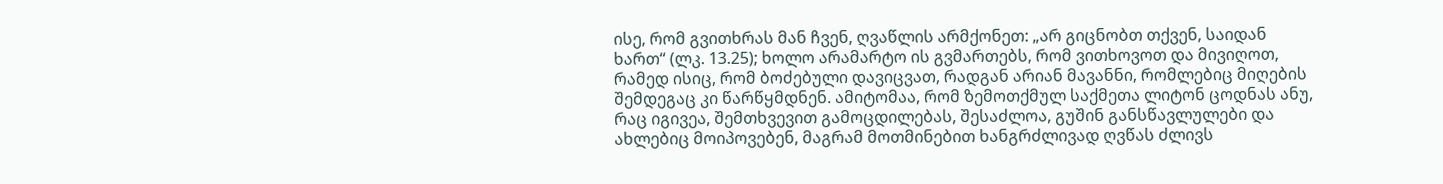ისე, რომ გვითხრას მან ჩვენ, ღვაწლის არმქონეთ: „არ გიცნობთ თქვენ, საიდან ხართ“ (ლკ. 13.25); ხოლო არამარტო ის გვმართებს, რომ ვითხოვოთ და მივიღოთ, რამედ ისიც, რომ ბოძებული დავიცვათ, რადგან არიან მავანნი, რომლებიც მიღების შემდეგაც კი წარწყმდნენ. ამიტომაა, რომ ზემოთქმულ საქმეთა ლიტონ ცოდნას ანუ, რაც იგივეა, შემთხვევით გამოცდილებას, შესაძლოა, გუშინ განსწავლულები და ახლებიც მოიპოვებენ, მაგრამ მოთმინებით ხანგრძლივად ღვწას ძლივს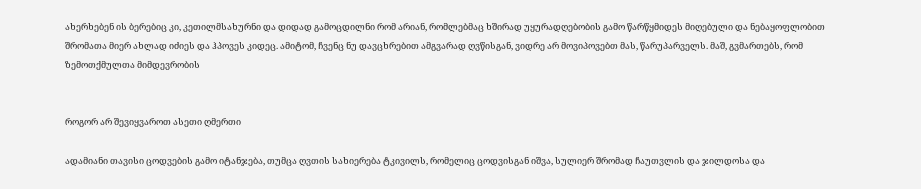ახერხებენ ის ბერებიც კი, კეთილმსახურნი და დიდად გამოცდილნი რომ არიან, რომლებმაც ხშირად უყურადღებობის გამო წარწყმიდეს მიღებული და ნებაყოფლობით შრომათა მიერ ახლად იძიეს და ჰპოვეს კიდეც. ამიტომ, ჩვენც ნუ დავცხრებით ამგვარად ღვწისგან, ვიდრე არ მოვიპოვებთ მას, წარუპარველს. მაშ, გვმართებს, რომ ზემოთქმულთა მიმდევრობის


როგორ არ შევიყვაროთ ასეთი ღმერთი

ადამიანი თავისი ცოდვების გამო იტანჯება, თუმცა ღვთის სახიერება ტკივილს, რომელიც ცოდვისგან იშვა, სულიერ შრომად ჩაუთვლის და ჯილდოსა და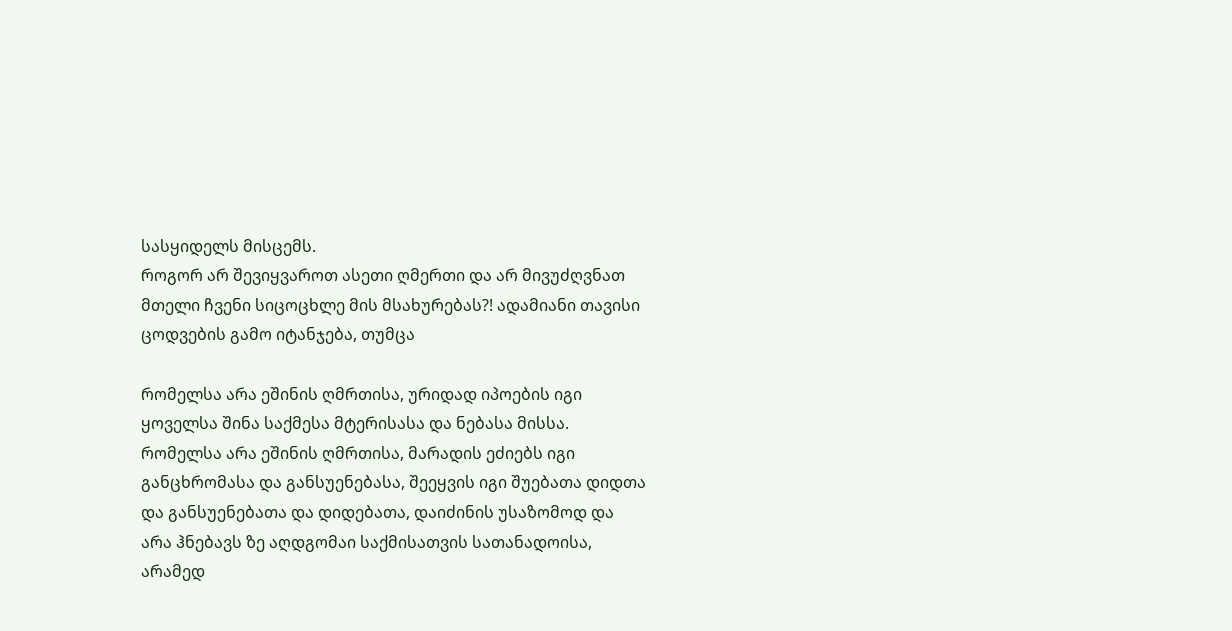სასყიდელს მისცემს.
როგორ არ შევიყვაროთ ასეთი ღმერთი და არ მივუძღვნათ მთელი ჩვენი სიცოცხლე მის მსახურებას?! ადამიანი თავისი ცოდვების გამო იტანჯება, თუმცა

რომელსა არა ეშინის ღმრთისა, ურიდად იპოების იგი ყოველსა შინა საქმესა მტერისასა და ნებასა მისსა. რომელსა არა ეშინის ღმრთისა, მარადის ეძიებს იგი განცხრომასა და განსუენებასა, შეეყვის იგი შუებათა დიდთა და განსუენებათა და დიდებათა, დაიძინის უსაზომოდ და არა ჰნებავს ზე აღდგომაი საქმისათვის სათანადოისა, არამედ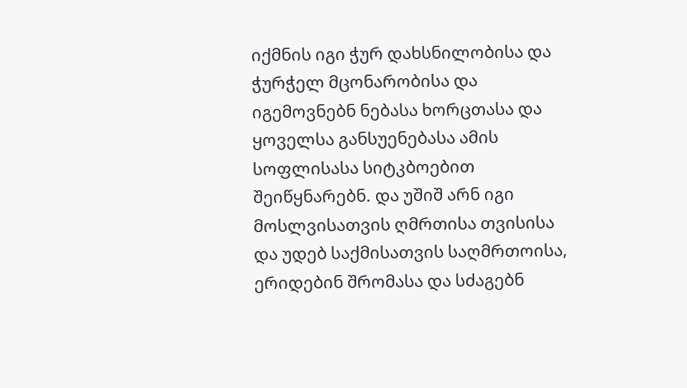იქმნის იგი ჭურ დახსნილობისა და ჭურჭელ მცონარობისა და იგემოვნებნ ნებასა ხორცთასა და ყოველსა განსუენებასა ამის სოფლისასა სიტკბოებით შეიწყნარებნ. და უშიშ არნ იგი მოსლვისათვის ღმრთისა თვისისა და უდებ საქმისათვის საღმრთოისა, ერიდებინ შრომასა და სძაგებნ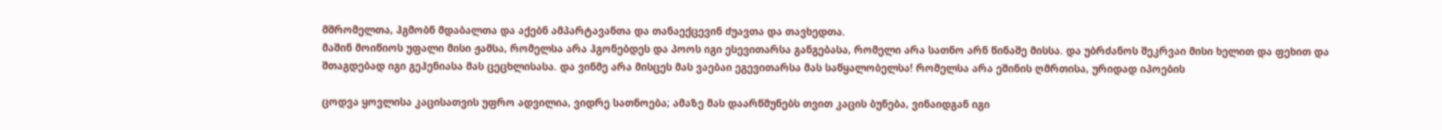მშრომელთა, ჰგმობნ მდაბალთა და აქებნ ამპარტავანთა და თანაექცევინ ძუავთა და თავხედთა.
მაშინ მოიწიოს უფალი მისი ჟამსა, რომელსა არა ჰგონებდეს და პოოს იგი ესევითარსა განგებასა, რომელი არა სათნო არნ წინაშე მისსა. და უბრძანოს შეკრვაი მისი ხელით და ფეხით და შთაგდებად იგი გეჰენიასა მას ცეცხლისასა. და ვინმე არა მისცეს მას ვაებაი ეგევითარსა მას საწყალობელსა! რომელსა არა ეშინის ღმრთისა, ურიდად იპოების

ცოდვა ყოვლისა კაცისათვის უფრო ადვილია, ვიდრე სათნოება; ამაზე მას დაარწმუნებს თვით კაცის ბუნება, ვინაიდგან იგი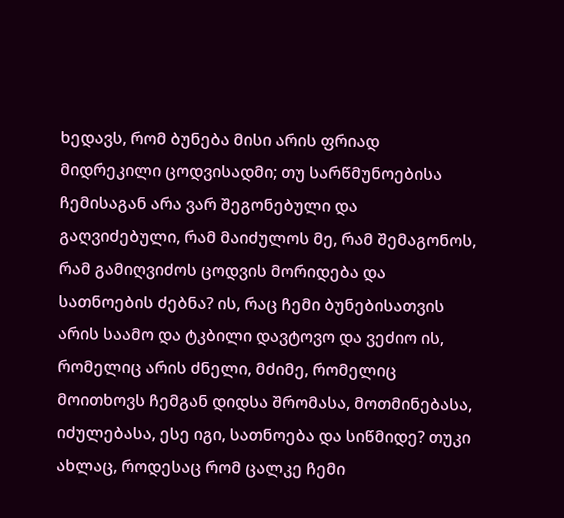ხედავს, რომ ბუნება მისი არის ფრიად მიდრეკილი ცოდვისადმი; თუ სარწმუნოებისა ჩემისაგან არა ვარ შეგონებული და გაღვიძებული, რამ მაიძულოს მე, რამ შემაგონოს, რამ გამიღვიძოს ცოდვის მორიდება და სათნოების ძებნა? ის, რაც ჩემი ბუნებისათვის არის საამო და ტკბილი დავტოვო და ვეძიო ის, რომელიც არის ძნელი, მძიმე, რომელიც მოითხოვს ჩემგან დიდსა შრომასა, მოთმინებასა, იძულებასა, ესე იგი, სათნოება და სიწმიდე? თუკი ახლაც, როდესაც რომ ცალკე ჩემი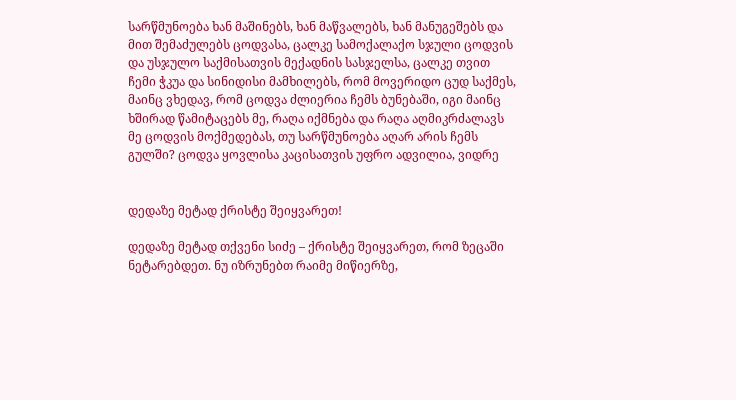სარწმუნოება ხან მაშინებს, ხან მაწვალებს, ხან მანუგეშებს და მით შემაძულებს ცოდვასა, ცალკე სამოქალაქო სჯული ცოდვის და უსჯულო საქმისათვის მექადნის სასჯელსა, ცალკე თვით ჩემი ჭკუა და სინიდისი მამხილებს, რომ მოვერიდო ცუდ საქმეს, მაინც ვხედავ, რომ ცოდვა ძლიერია ჩემს ბუნებაში, იგი მაინც ხშირად წამიტაცებს მე, რაღა იქმნება და რაღა აღმიკრძალავს მე ცოდვის მოქმედებას, თუ სარწმუნოება აღარ არის ჩემს გულში? ცოდვა ყოვლისა კაცისათვის უფრო ადვილია, ვიდრე


დედაზე მეტად ქრისტე შეიყვარეთ!

დედაზე მეტად თქვენი სიძე – ქრისტე შეიყვარეთ, რომ ზეცაში ნეტარებდეთ. ნუ იზრუნებთ რაიმე მიწიერზე,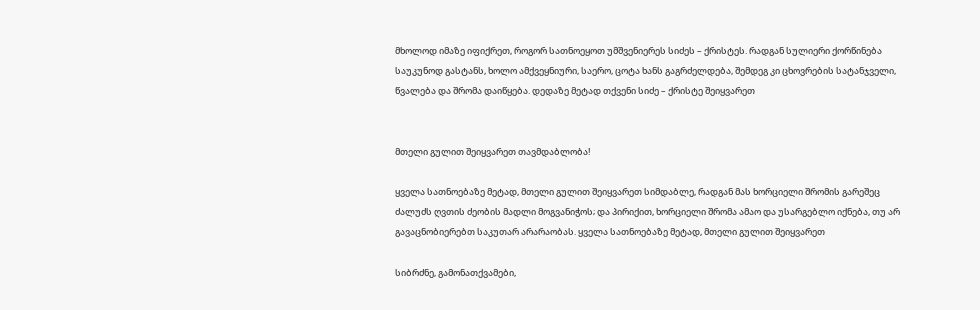მხოლოდ იმაზე იფიქრეთ, როგორ სათნოეყოთ უმშვენიერეს სიძეს – ქრისტეს. რადგან სულიერი ქორწინება საუკუნოდ გასტანს, ხოლო ამქვეყნიური, საერო, ცოტა ხანს გაგრძელდება, შემდეგ კი ცხოვრების სატანჯველი, წვალება და შრომა დაიწყება. დედაზე მეტად თქვენი სიძე – ქრისტე შეიყვარეთ


მთელი გულით შეიყვარეთ თავმდაბლობა!

ყველა სათნოებაზე მეტად, მთელი გულით შეიყვარეთ სიმდაბლე, რადგან მას ხორციელი შრომის გარეშეც ძალუძს ღვთის ძეობის მადლი მოგვანიჭოს; და პირიქით, ხორციელი შრომა ამაო და უსარგებლო იქნება, თუ არ გავაცნობიერებთ საკუთარ არარაობას. ყველა სათნოებაზე მეტად, მთელი გულით შეიყვარეთ

სიბრძნე, გამონათქვამები,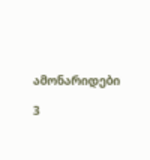ამონარიდები

3